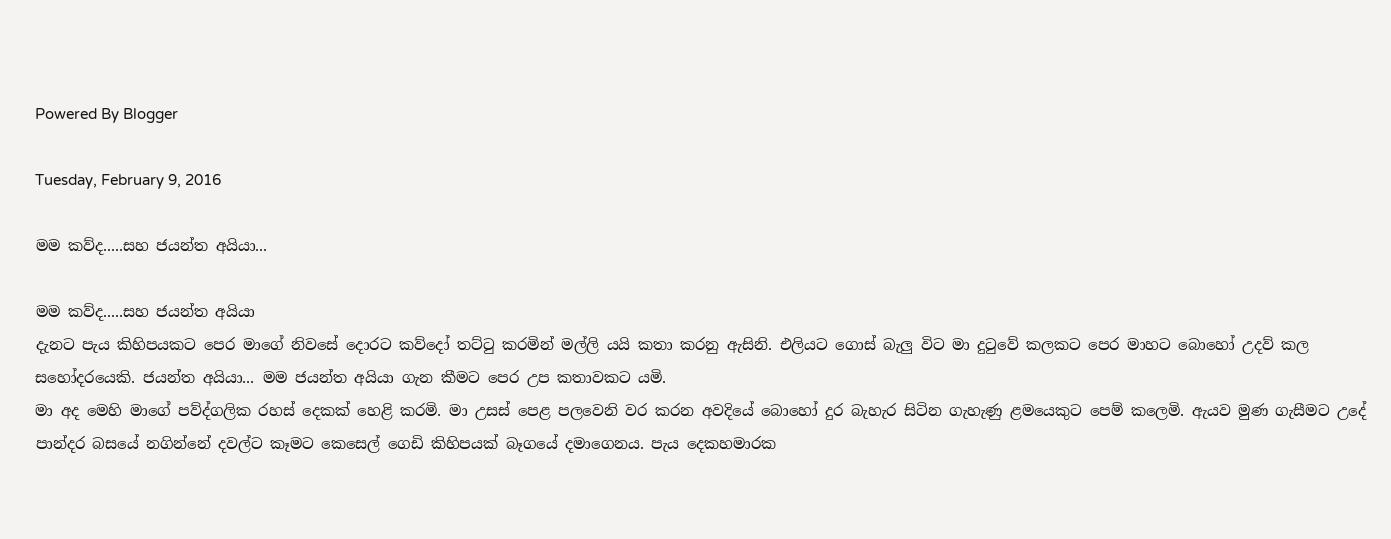Powered By Blogger

Tuesday, February 9, 2016

මම කව්ද.....සහ ජයන්ත අයියා...

මම කව්ද.....සහ ජයන්ත අයියා
දැනට පැය කිහිපයකට පෙර මාගේ නිවසේ දොරට කව්දෝ තට්ටු කරමින් මල්ලි යයි කතා කරනු ඇසිනි. එලියට ගොස් බැලු විට මා දුටුවේ කලකට පෙර මාහට බොහෝ උදව් කල සහෝදරයෙකි. ජයන්ත අයියා... මම ජයන්ත අයියා ගැන කීමට පෙර උප කතාවකට යමි.
මා අද මෙහි මාගේ පව්ද්ගලික රහස් දෙකක් හෙළි කරමි. මා උසස් පෙළ පලවෙනි වර කරන අවදියේ බොහෝ දුර බැහැර සිටින ගැහැණු ළමයෙකුට පෙම් කලෙමි. ඇයව මුණ ගැසීමට උදේ පාන්දර බසයේ නගින්නේ දවල්ට කෑමට කෙසෙල් ගෙඩි කිහිපයක් බෑගයේ දමාගෙනය. පැය දෙකහමාරක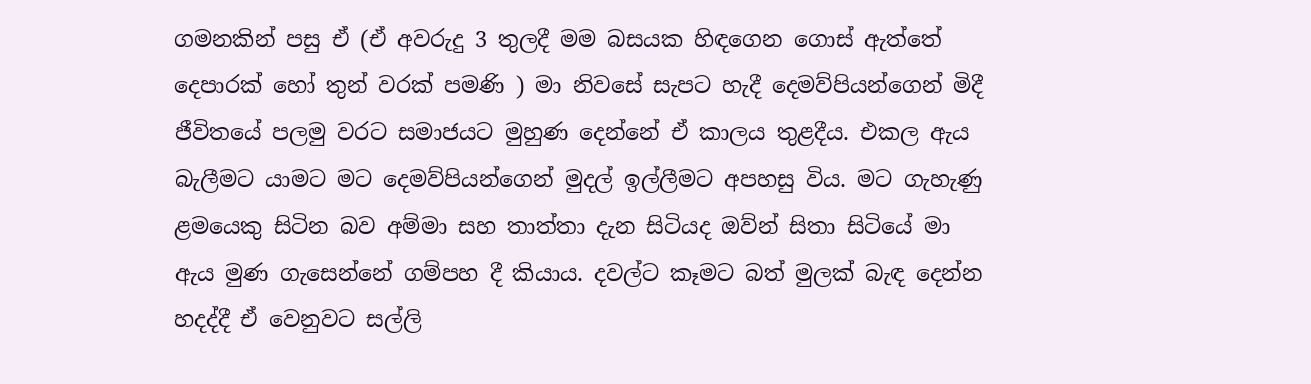ගමනකින් පසු ඒ (ඒ අවරුදු 3 තුලදී මම බසයක හිඳගෙන ගොස් ඇත්තේ දෙපාරක් හෝ තුන් වරක් පමණි ) මා නිවසේ සැපට හැදී දෙමව්පියන්ගෙන් මිදී ජීවිතයේ පලමු වරට සමාජයට මුහුණ දෙන්නේ ඒ කාලය තුළදීය. එකල ඇය බැලීමට යාමට මට දෙමව්පියන්ගෙන් මුදල් ඉල්ලීමට අපහසු විය. මට ගැහැණු ළමයෙකු සිටින බව අම්මා සහ තාත්තා දැන සිටියද ඔව්න් සිතා සිටියේ මා ඇය මුණ ගැසෙන්නේ ගම්පහ දී කියාය. දවල්ට කෑමට බත් මුලක් බැඳ දෙන්න හදද්දී ඒ වෙනුවට සල්ලි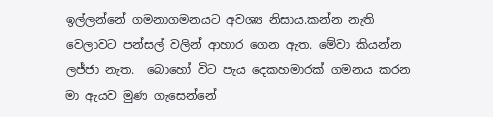ඉල්ලන්නේ ගමනාගමනයට අවශ්‍ය නිසාය.කන්න නැති වෙලාවට පන්සල් වලින් ආහාර ගෙන ඇත. මේවා කියන්න ලජ්ජා නැත.  බොහෝ විට පැය දෙකහමාරක් ගමනය කරන මා ඇයව මුණ ගැසෙන්නේ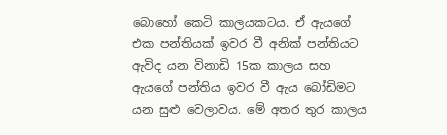බොහෝ කෙටි කාලයකටය. ඒ ඇයගේ එක පන්තියක් ඉවර වී අනික් පන්තියට ඇවිද යන විනාඩි 15ක කාලය සහ ඇයගේ පන්තිය ඉවර වී ඇය බෝඩිමට යන සුළු වෙලාවය. මේ අතර තුර කාලය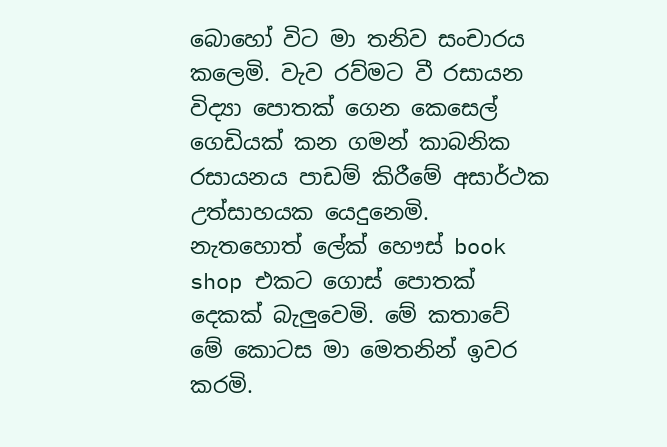බොහෝ විට මා තනිව සංචාරය කලෙමි. වැව රව්මට වී රසායන විද්‍යා පොතක් ගෙන කෙසෙල් ගෙඩියක් කන ගමන් කාබනික රසායනය පාඩම් කිරීමේ අසාර්ථක උත්සාහයක යෙදුනෙමි. නැතහොත් ලේක් හෞස් book shop එකට ගොස් පොතක් දෙකක් බැලුවෙමි. මේ කතාවේ මේ කොටස මා මෙතනින් ඉවර කරමි.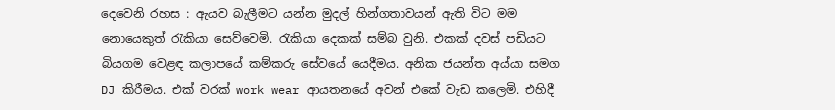දෙවෙනි රහස : ඇයව බැලීමට යන්න මුදල් හින්ගතාවයන් ඇති විට මම නොයෙකුත් රැකියා සෙව්වෙමි. රැකියා දෙකක් සම්බ වුනි. එකක් දවස් පඩියට බියගම වෙළඳ කලාපයේ කම්කරු සේවයේ යෙදීමය. අනික ජයන්ත අය්යා සමග DJ කිරීමය. එක් වරක් work wear ආයතනයේ අවන් එකේ වැඩ කලෙමි. එහිදී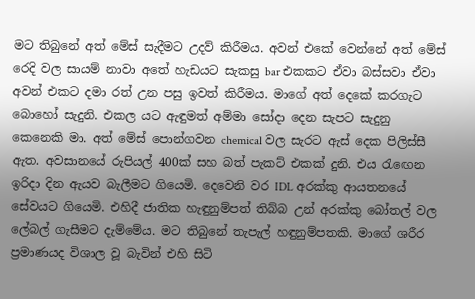මට තිබුනේ අත් මේස් සැදීමට උදව් කිරීමය. අවන් එකේ වෙන්නේ අත් මේස් රෙදි වල සායම් නාවා අතේ හැඩයට සැකසු bar එකකට ඒවා බස්සවා ඒවා අවන් එකට දමා රත් උන පසු ඉවත් කිරීමය. මාගේ අත් දෙකේ කරගැට බොහෝ සැදුනි. එකල යට ඇඳුමත් අම්මා සෝදා දෙන සැපට සැදුනු කෙනෙකි මා. අත් මේස් පොන්ගවන chemical වල සැරට ඇස් දෙක පිලිස්සී ඇත. අවසානයේ රුපියල් 400ක් සහ බත් පැකට් එකක් දුනි. එය රැඟෙන ඉරිදා දින ඇයව බැලීමට ගියෙමි. දෙවෙනි වර IDL අරක්කු ආයතනයේ සේවයට ගියෙමි. එහිදී ජාතික හැඳුනුම්පත් තිබ්බ උන් අරක්කු බෝතල් වල ලේබල් ගැසීමට දැම්මේය. මට තිබුනේ තැපැල් හඳුනුම්පතකි. මාගේ ශරීර ප්‍රමාණයද විශාල වූ බැවින් එහි සිටි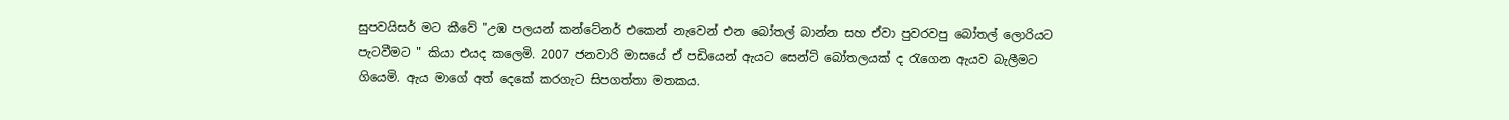සුපවයිසර් මට කීවේ "උඹ පලයන් කන්ටේනර් එකෙන් නැවෙන් එන බෝතල් බාන්න සහ ඒවා පුවරවපු බෝතල් ලොරියට පැටවීමට " කියා එයද කලෙමි. 2007 ජනවාරි මාසයේ ඒ පඩියෙන් ඇයට සෙන්ට් බෝතලයක් ද රැගෙන ඇයව බැලීමට ගියෙමි. ඇය මාගේ අත් දෙකේ කරගැට සිපගත්තා මතකය.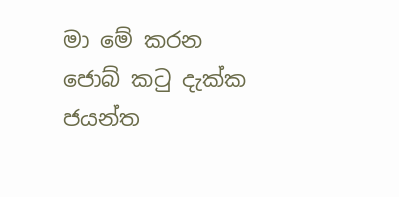මා මේ කරන ජොබ් කටු දැක්ක ජයන්ත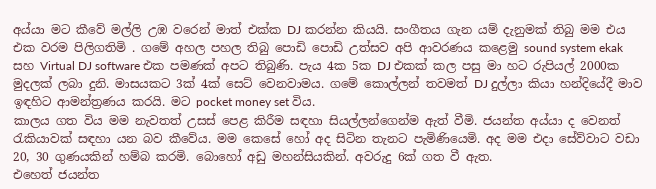අය්යා මට කීවේ මල්ලි උඹ වරෙන් මාත් එක්ක DJ කරන්න කියයි. සංගීතය ගැන යම් දැනුමක් තිබු මම එය එක වරම පිලිගතිමි . ගමේ අහල පහල තිබු පොඩි පොඩි උත්සව අපි ආවරණය කළෙමු sound system ekak සහ Virtual DJ software එක පමණක් අපට තිබුණි. පැය 4ක 5ක DJ එකක් කල පසු මා හට රුපියල් 2000ක මුදලක් ලබා දුනි. මාසයකට 3ක් 4ක් සෙට් වෙනවාමය. ගමේ කොල්ලන් තවමත් DJ දුල්ලා කියා හන්දියේදී මාව ඉඳහිට ආමන්ත්‍රණය කරයි. මට pocket money set විය.
කාලය ගත විය මම නැවතත් උසස් පෙළ කිරීම සඳහා සියල්ලන්ගෙන්ම ඇත් වීමි. ජයන්ත අය්යා ද වෙනත් රැකියාවක් සඳහා යන බව කීවේය. මම කෙසේ හෝ අද සිටින තැනට පැමිණියෙමි. අද මම එදා සේව්වාට වඩා 20, 30 ගුණයකින් හම්බ කරමි. බොහෝ අඩු මහන්සියකින්. අවරුදු 6ක් ගත වී ඇත.
එහෙත් ජයන්ත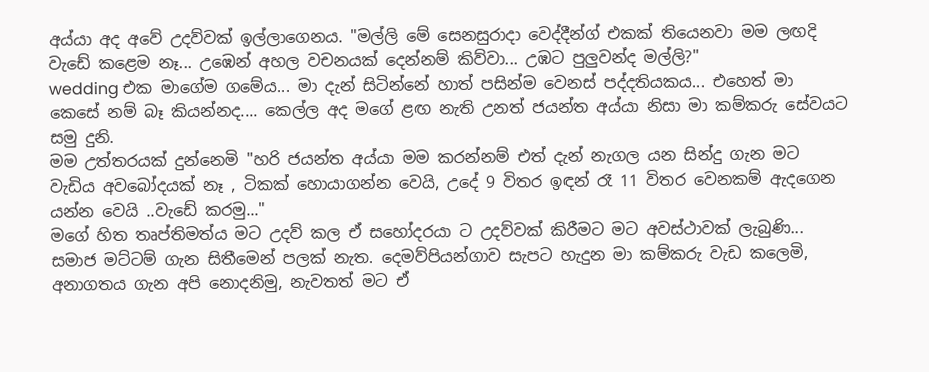අය්යා අද අවේ උදව්වක් ඉල්ලාගෙනය. "මල්ලි මේ සෙනසුරාදා වෙද්දීන්ග් එකක් තියෙනවා මම ලඟදි වැඩේ කළෙම නෑ... උඹෙන් අහල වචනයක් දෙන්නම් කිව්වා... උඹට පුලුවන්ද මල්ලි?"
wedding එක මාගේම ගමේය... මා දැන් සිටින්නේ හාත් පසින්ම වෙනස් පද්දතියකය... එහෙත් මා කෙසේ නම් බෑ කියන්නද.... කෙල්ල අද මගේ ළඟ නැති උනත් ජයන්ත අය්යා නිසා මා කම්කරු සේවයට සමු දුනි.
මම උත්තරයක් දුන්නෙමි "හරි ජයන්ත අය්යා මම කරන්නම් එත් දැන් නැගල යන සින්දු ගැන මට වැඩිය අවබෝදයක් නෑ , ටිකක් හොයාගන්න වෙයි, උදේ 9 විතර ඉඳන් රෑ 11 විතර වෙනකම් ඇදගෙන යන්න වෙයි ..වැඩේ කරමු..."
මගේ හිත තෘප්තිමත්ය මට උදව් කල ඒ සහෝදරයා ට උදව්වක් කිරීමට මට අවස්ථාවක් ලැබුණි... සමාජ මට්ටම් ගැන සිතීමෙන් පලක් නැත. දෙමව්පියන්ගාව සැපට හැදුන මා කම්කරු වැඩ කලෙමි, අනාගතය ගැන අපි නොදනිමු, නැවතත් මට ඒ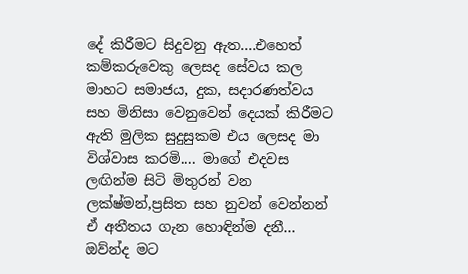දේ කිරීමට සිදුවනු ඇත....එහෙත් කම්කරුවෙකු ලෙසද සේවය කල මාහට සමාජය, දුක, සදාරණත්වය සහ මිනිසා වෙනුවෙන් දෙයක් කිරීමට ඇති මුලික සුදුසුකම එය ලෙසද මා විශ්වාස කරමි.... මාගේ එදවස ලඟින්ම සිටි මිතුරන් වන ලක්ෂ්මන්,ප්‍රසිත සහ නුවන් වෙන්නන් ඒ අතීතය ගැන හොඳින්ම දනී... ඔව්න්ද මට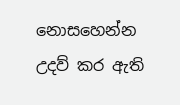නොසහෙන්න උදව් කර ඇති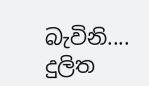බැවිනි....
දුලිත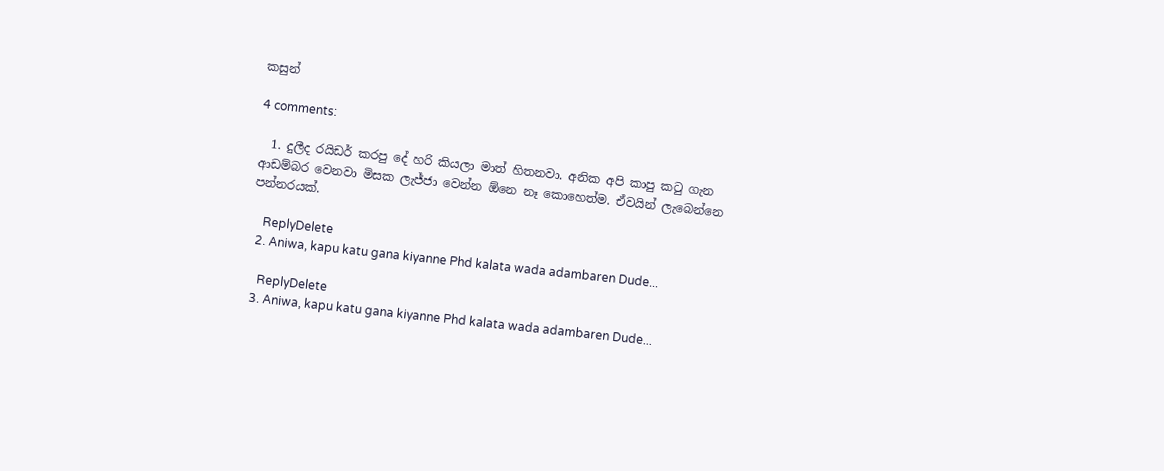කසුන්

4 comments:

  1. දුලීද රයිඩර් කරපු දේ හරි කියලා මාත් හිතනවා. අනික අපි කාපු ක‍ටු ගැන ආඩම්බර වෙනවා මිසක ලැජ්ජා වෙන්න ඕනෙ නෑ කොහෙත්ම. ඒවයින් ලැබෙන්නෙ පන්නරයක්.

    ReplyDelete
  2. Aniwa, kapu katu gana kiyanne Phd kalata wada adambaren Dude...

    ReplyDelete
  3. Aniwa, kapu katu gana kiyanne Phd kalata wada adambaren Dude...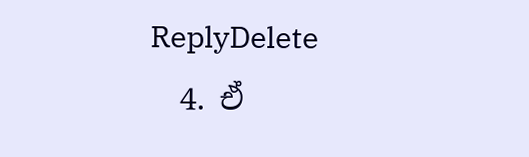ReplyDelete
  4. ඒ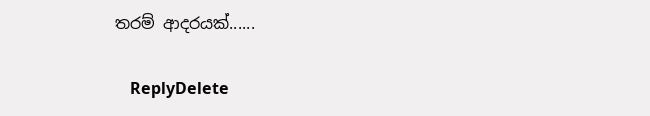තරම් ආදරයක්......

    ReplyDelete